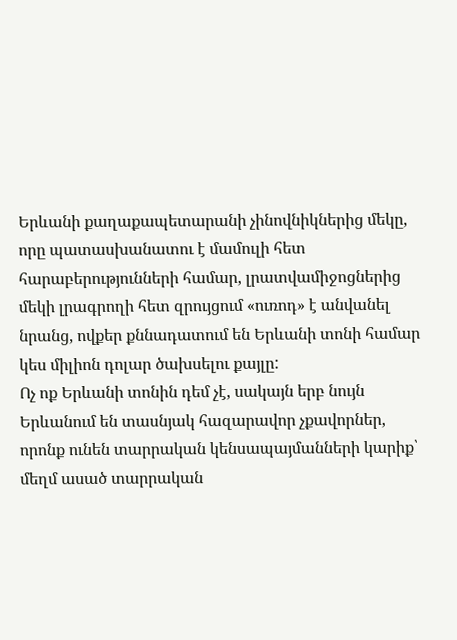Երևանի քաղաքապետարանի չինովնիկներից մեկը, որը պատասխանատու է մամուլի հետ հարաբերությունների համար, լրատվամիջոցներից մեկի լրագրողի հետ զրույցում «ուռոդ» է անվանել նրանց, ովքեր քննադատում են Երևանի տոնի համար կես միլիոն դոլար ծախսելու քայլը:
Ոչ ոք Երևանի տոնին դեմ չէ, սակայն երբ նույն Երևանում են տասնյակ հազարավոր չքավորներ, որոնք ունեն տարրական կենսապայմանների կարիք՝ մեղմ ասած տարրական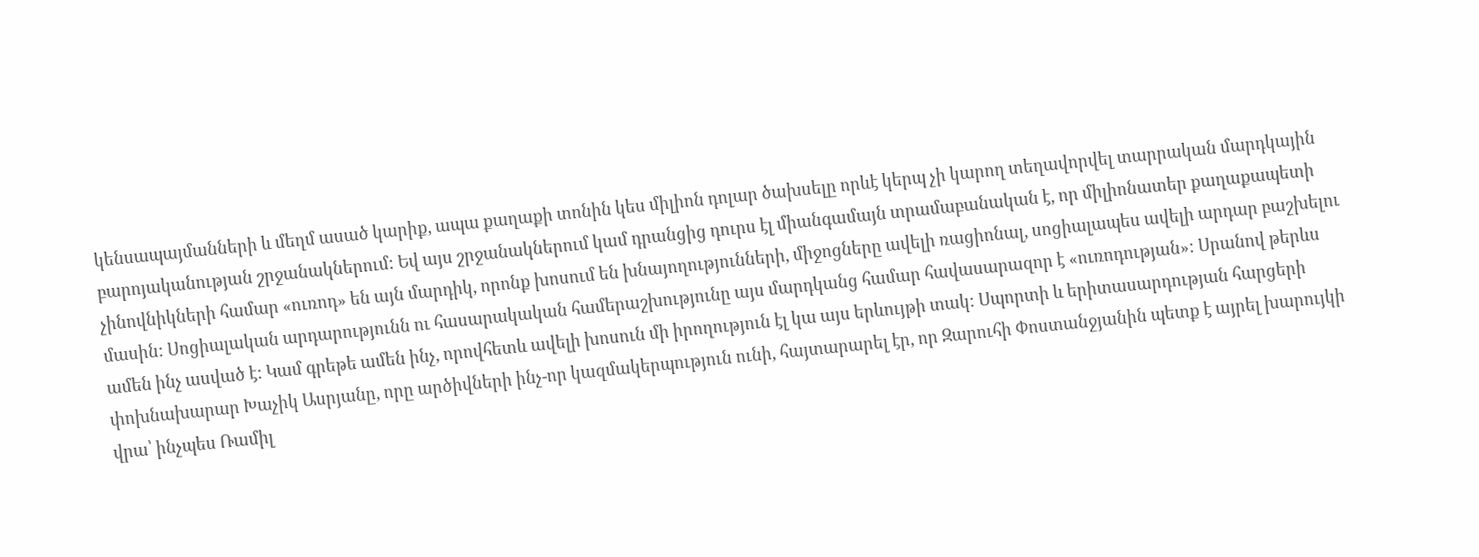կենսապայմանների և մեղմ ասած կարիք, ապա քաղաքի տոնին կես միլիոն դոլար ծախսելը որևէ կերպ չի կարող տեղավորվել տարրական մարդկային բարոյականության շրջանակներում: Եվ այս շրջանակներում կամ դրանցից դուրս էլ միանգամայն տրամաբանական է, որ միլիոնատեր քաղաքապետի չինովնիկների համար «ուռոդ» են այն մարդիկ, որոնք խոսում են խնայողությունների, միջոցները ավելի ռացիոնալ, սոցիալապես ավելի արդար բաշխելու մասին: Սոցիալական արդարությունն ու հասարակական համերաշխությունը այս մարդկանց համար հավասարազոր է «ուռոդության»: Սրանով թերևս ամեն ինչ ասված է: Կամ գրեթե ամեն ինչ, որովհետև ավելի խոսուն մի իրողություն էլ կա այս երևույթի տակ: Սպորտի և երիտասարդության հարցերի փոխնախարար Խաչիկ Ասրյանը, որը արծիվների ինչ-որ կազմակերպություն ունի, հայտարարել էր, որ Զարուհի Փոստանջյանին պետք է այրել խարույկի վրա՝ ինչպես Ռամիլ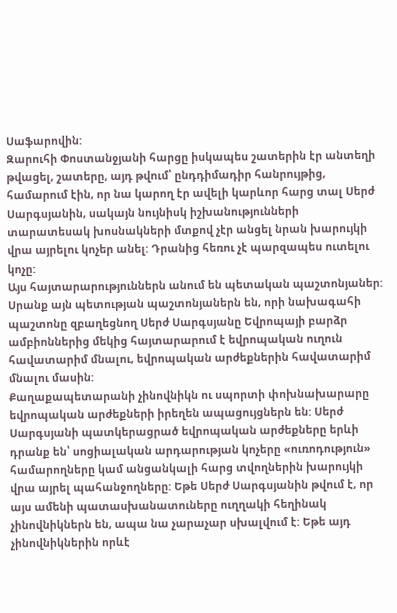Սաֆարովին:
Զարուհի Փոստանջյանի հարցը իսկապես շատերին էր անտեղի թվացել, շատերը, այդ թվում՝ ընդդիմադիր հանրույթից, համարում էին, որ նա կարող էր ավելի կարևոր հարց տալ Սերժ Սարգսյանին, սակայն նույնիսկ իշխանությունների տարատեսակ խոսնակների մտքով չէր անցել նրան խարույկի վրա այրելու կոչեր անել: Դրանից հեռու չէ պարզապես ուտելու կոչը:
Այս հայտարարություններն անում են պետական պաշտոնյաներ: Սրանք այն պետության պաշտոնյաներն են, որի նախագահի պաշտոնը զբաղեցնող Սերժ Սարգսյանը Եվրոպայի բարձր ամբիոններից մեկից հայտարարում է եվրոպական ուղուն հավատարիմ մնալու, եվրոպական արժեքներին հավատարիմ մնալու մասին:
Քաղաքապետարանի չինովնիկն ու սպորտի փոխնախարարը եվրոպական արժեքների իրեղեն ապացույցներն են: Սերժ Սարգսյանի պատկերացրած եվրոպական արժեքները երևի դրանք են՝ սոցիալական արդարության կոչերը «ուռոդություն» համարողները կամ անցանկալի հարց տվողներին խարույկի վրա այրել պահանջողները: Եթե Սերժ Սարգսյանին թվում է, որ այս ամենի պատասխանատուները ուղղակի հեղինակ չինովնիկներն են, ապա նա չարաչար սխալվում է: Եթե այդ չինովնիկներին որևէ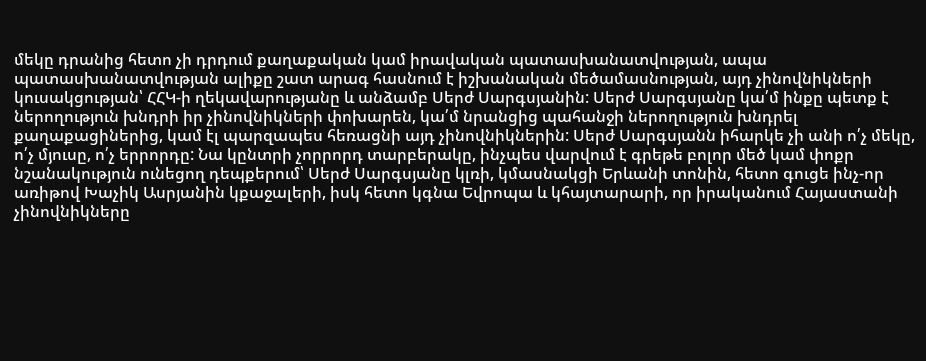մեկը դրանից հետո չի դրդում քաղաքական կամ իրավական պատասխանատվության, ապա պատասխանատվության ալիքը շատ արագ հասնում է իշխանական մեծամասնության, այդ չինովնիկների կուսակցության՝ ՀՀԿ-ի ղեկավարությանը և անձամբ Սերժ Սարգսյանին: Սերժ Սարգսյանը կա՛մ ինքը պետք է ներողություն խնդրի իր չինովնիկների փոխարեն, կա՛մ նրանցից պահանջի ներողություն խնդրել քաղաքացիներից, կամ էլ պարզապես հեռացնի այդ չինովնիկներին: Սերժ Սարգսյանն իհարկե չի անի ո՛չ մեկը, ո՛չ մյուսը, ո՛չ երրորդը: Նա կընտրի չորրորդ տարբերակը, ինչպես վարվում է գրեթե բոլոր մեծ կամ փոքր նշանակություն ունեցող դեպքերում՝ Սերժ Սարգսյանը կլռի, կմասնակցի Երևանի տոնին, հետո գուցե ինչ-որ առիթով Խաչիկ Ասրյանին կքաջալերի, իսկ հետո կգնա Եվրոպա և կհայտարարի, որ իրականում Հայաստանի չինովնիկները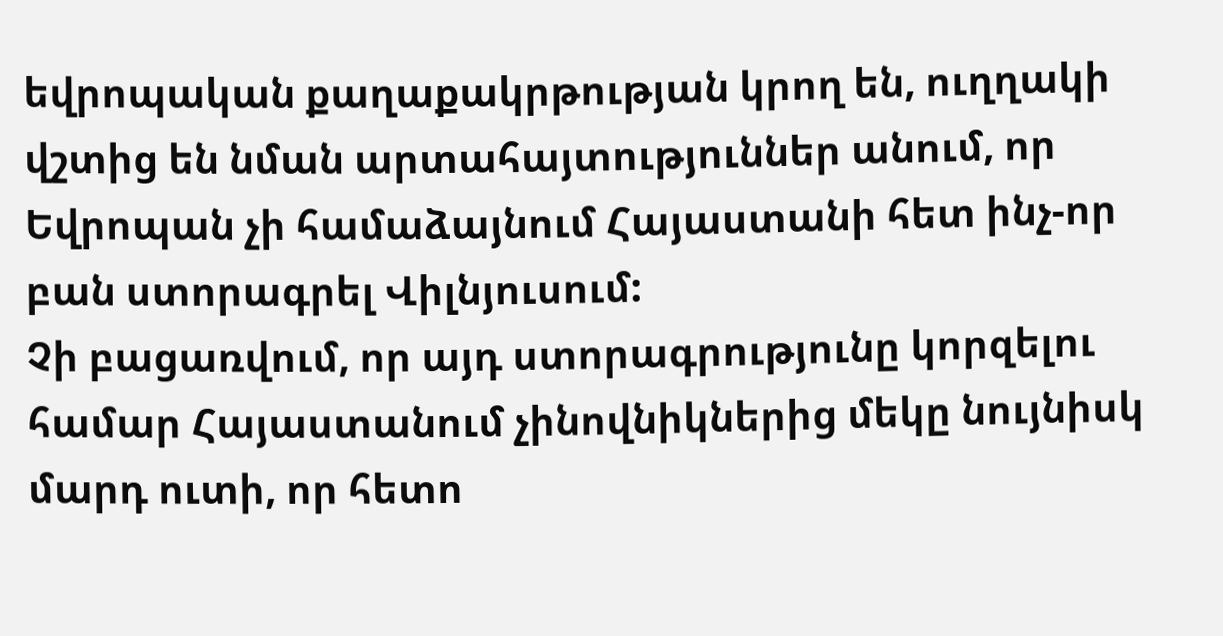եվրոպական քաղաքակրթության կրող են, ուղղակի վշտից են նման արտահայտություններ անում, որ Եվրոպան չի համաձայնում Հայաստանի հետ ինչ-որ բան ստորագրել Վիլնյուսում:
Չի բացառվում, որ այդ ստորագրությունը կորզելու համար Հայաստանում չինովնիկներից մեկը նույնիսկ մարդ ուտի, որ հետո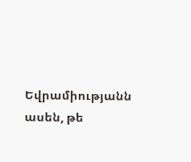Եվրամիությանն ասեն, թե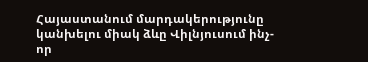Հայաստանում մարդակերությունը կանխելու միակ ձևը Վիլնյուսում ինչ-որ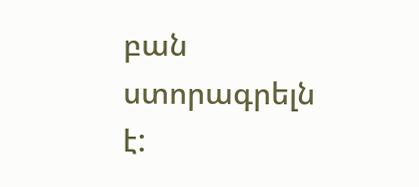բան ստորագրելն է: